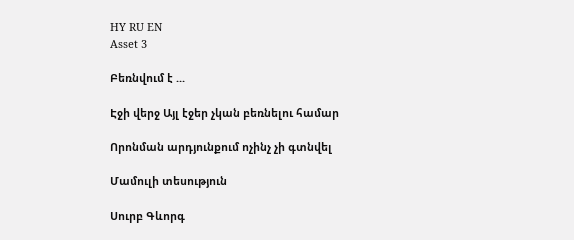HY RU EN
Asset 3

Բեռնվում է ...

Էջի վերջ Այլ էջեր չկան բեռնելու համար

Որոնման արդյունքում ոչինչ չի գտնվել

Մամուլի տեսություն

Սուրբ Գևորգ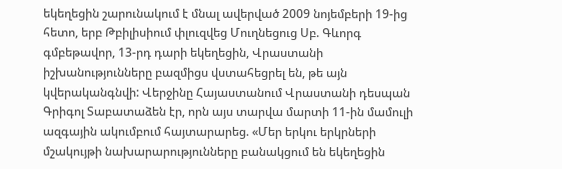եկեղեցին շարունակում է մնալ ավերված 2009 նոյեմբերի 19-ից հետո, երբ Թբիլիսիում փլուզվեց Մուղնեցուց Սբ. Գևորգ գմբեթավոր, 13-րդ դարի եկեղեցին, Վրաստանի իշխանությունները բազմիցս վստահեցրել են, թե այն կվերականգնվի: Վերջինը Հայաստանում Վրաստանի դեսպան Գրիգոլ Տաբատաձեն էր, որն այս տարվա մարտի 11-ին մամուլի ազգային ակումբում հայտարարեց. «Մեր երկու երկրների մշակույթի նախարարությունները բանակցում են եկեղեցին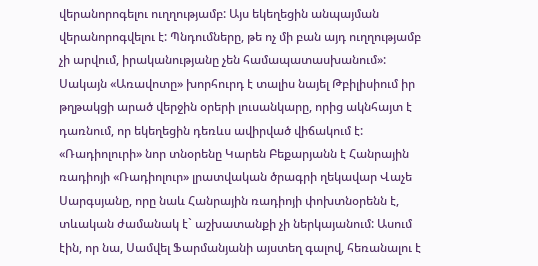վերանորոգելու ուղղությամբ: Այս եկեղեցին անպայման վերանորոգվելու է: Պնդումները, թե ոչ մի բան այդ ուղղությամբ չի արվում, իրականությանը չեն համապատասխանում»: Սակայն «Առավոտը» խորհուրդ է տալիս նայել Թբիլիսիում իր թղթակցի արած վերջին օրերի լուսանկարը, որից ակնհայտ է դառնում, որ եկեղեցին դեռևս ավիրված վիճակում է: «Ռադիոլուրի» նոր տնօրենը Կարեն Բեքարյանն է Հանրային ռադիոյի «Ռադիոլուր» լրատվական ծրագրի ղեկավար Վաչե Սարգսյանը, որը նաև Հանրային ռադիոյի փոխտնօրենն է, տևական ժամանակ է` աշխատանքի չի ներկայանում: Ասում էին, որ նա, Սամվել Ֆարմանյանի այստեղ գալով, հեռանալու է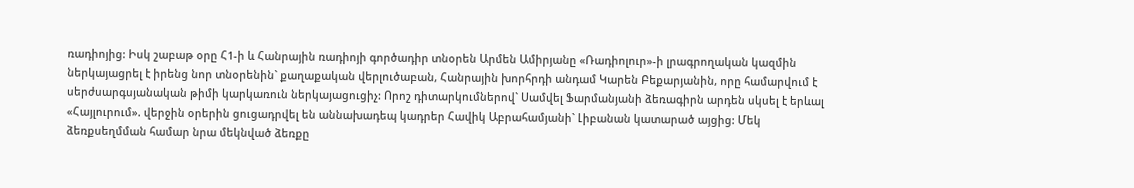ռադիոյից: Իսկ շաբաթ օրը Հ1-ի և Հանրային ռադիոյի գործադիր տնօրեն Արմեն Ամիրյանը «Ռադիոլուր»-ի լրագրողական կազմին ներկայացրել է իրենց նոր տնօրենին` քաղաքական վերլուծաբան, Հանրային խորհրդի անդամ Կարեն Բեքարյանին, որը համարվում է սերժսարգսյանական թիմի կարկառուն ներկայացուցիչ: Որոշ դիտարկումներով` Սամվել Ֆարմանյանի ձեռագիրն արդեն սկսել է երևալ «Հայլուրում». վերջին օրերին ցուցադրվել են աննախադեպ կադրեր Հավիկ Աբրահամյանի` Լիբանան կատարած այցից: Մեկ ձեռքսեղմման համար նրա մեկնված ձեռքը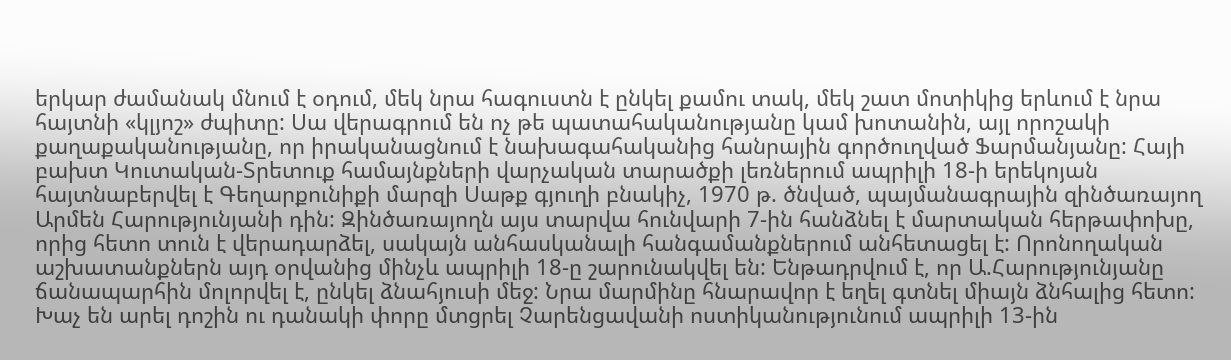երկար ժամանակ մնում է օդում, մեկ նրա հագուստն է ընկել քամու տակ, մեկ շատ մոտիկից երևում է նրա հայտնի «կլյոշ» ժպիտը: Սա վերագրում են ոչ թե պատահականությանը կամ խոտանին, այլ որոշակի քաղաքականությանը, որ իրականացնում է նախագահականից հանրային գործուղված Ֆարմանյանը: Հայի բախտ Կուտական-Տրետուք համայնքների վարչական տարածքի լեռներում ապրիլի 18-ի երեկոյան հայտնաբերվել է Գեղարքունիքի մարզի Սաթք գյուղի բնակիչ, 1970 թ. ծնված, պայմանագրային զինծառայող Արմեն Հարությունյանի դին: Զինծառայողն այս տարվա հունվարի 7-ին հանձնել է մարտական հերթափոխը, որից հետո տուն է վերադարձել, սակայն անհասկանալի հանգամանքներում անհետացել է: Որոնողական աշխատանքներն այդ օրվանից մինչև ապրիլի 18-ը շարունակվել են: Ենթադրվում է, որ Ա.Հարությունյանը ճանապարհին մոլորվել է, ընկել ձնահյուսի մեջ: Նրա մարմինը հնարավոր է եղել գտնել միայն ձնհալից հետո: Խաչ են արել դոշին ու դանակի փորը մտցրել Չարենցավանի ոստիկանությունում ապրիլի 13-ին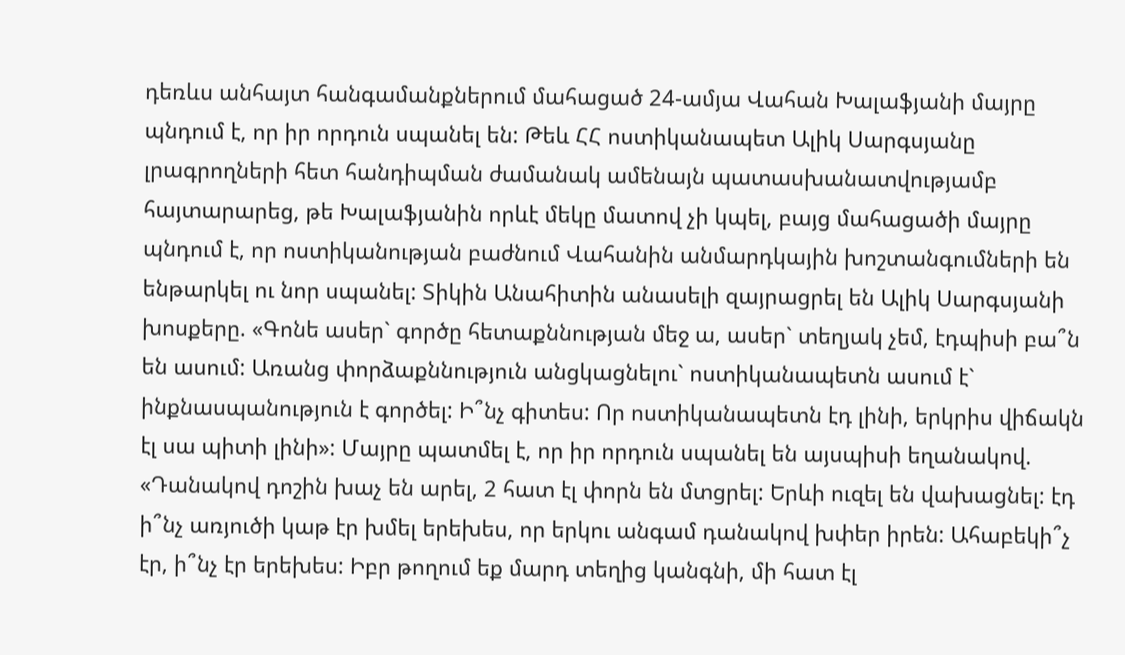դեռևս անհայտ հանգամանքներում մահացած 24-ամյա Վահան Խալաֆյանի մայրը պնդում է, որ իր որդուն սպանել են: Թեև ՀՀ ոստիկանապետ Ալիկ Սարգսյանը լրագրողների հետ հանդիպման ժամանակ ամենայն պատասխանատվությամբ հայտարարեց, թե Խալաֆյանին որևէ մեկը մատով չի կպել, բայց մահացածի մայրը պնդում է, որ ոստիկանության բաժնում Վահանին անմարդկային խոշտանգումների են ենթարկել ու նոր սպանել: Տիկին Անահիտին անասելի զայրացրել են Ալիկ Սարգսյանի խոսքերը. «Գոնե ասեր` գործը հետաքննության մեջ ա, ասեր` տեղյակ չեմ, էդպիսի բա՞ն են ասում: Առանց փորձաքննություն անցկացնելու` ոստիկանապետն ասում է` ինքնասպանություն է գործել: Ի՞նչ գիտես: Որ ոստիկանապետն էդ լինի, երկրիս վիճակն էլ սա պիտի լինի»: Մայրը պատմել է, որ իր որդուն սպանել են այսպիսի եղանակով. «Դանակով դոշին խաչ են արել, 2 հատ էլ փորն են մտցրել: Երևի ուզել են վախացնել: էդ ի՞նչ առյուծի կաթ էր խմել երեխես, որ երկու անգամ դանակով խփեր իրեն: Ահաբեկի՞չ էր, ի՞նչ էր երեխես: Իբր թողում եք մարդ տեղից կանգնի, մի հատ էլ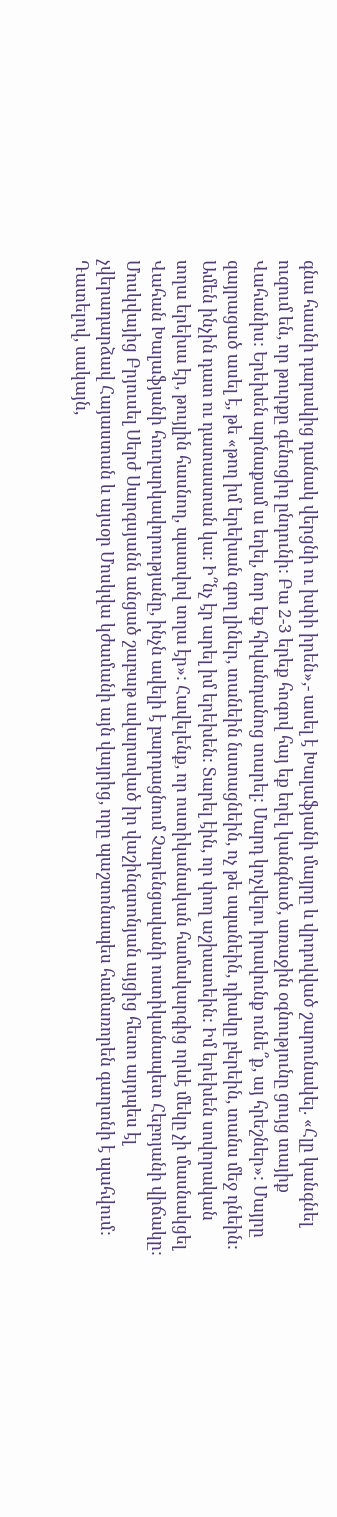գնա հասնի դարակից դանակ վերցնի ու խփի իրեն»,- ասել է Խալաֆյանի մայրը և վրդովված շարունակել. «Հլը կանգնել ուզում են, որ թուրքը գենոցիդ ընդունի: Բա 2-3 երեք հոգով հայ եք եղել կանգնած, առաջին օգնությունը ցույց տայիք Վահանիս: Երեխեն արնաքամ ա եղել, նոր եք հիվանդանոց տարել: Մարդ կոչվելու իրավունք ունե՞ք, այ հրեշներ»: Մայրը զայրացած ասել է, թե «թող իմ երեխան գող լիներ, տանեին նստացնեին, ոչ թե սպանեին, դիակը բերեին, տանս մեջ դնեին: Ամեն ինչին դատ ու դատաստան կա: Ի՞նչ էր արել իմ երեխեն: Տարել էին, որ փող աշխատեին: Իմ երեխեն սովորական տղա երեխա էր, թույլին հասնող, պատվով տղա էր»: Հավելենք, որ ոստիկանական համակարգից որևէ մեկը չի մասնակցել Վահան Խալաֆյանի հուղարկավորությանը, ինչն ավելի է բարդացնում Չարենցավանի ոստիկանապետ Հեբոյանի վիճակը: Մոսկվայից Բրյուսել Սերժ Սարգսյանն անցած շաբաթ ավարտված իր վաշինգտոնյան այցից հետո այդպես էլ չվերադարձավ Հայաստան և այսօր Մոսկվա կժամանի այն վայրից, որը պաշտոնապես համառորեն գաղտնի է պահվում: Դատելով, սակայն,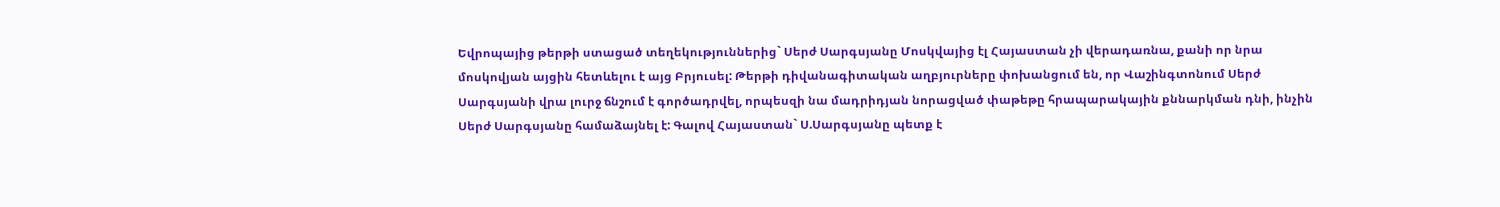Եվրոպայից թերթի ստացած տեղեկություններից` Սերժ Սարգսյանը Մոսկվայից էլ Հայաստան չի վերադառնա, քանի որ նրա մոսկովյան այցին հետևելու է այց Բրյուսել: Թերթի դիվանագիտական աղբյուրները փոխանցում են, որ Վաշինգտոնում Սերժ Սարգսյանի վրա լուրջ ճնշում է գործադրվել, որպեսզի նա մադրիդյան նորացված փաթեթը հրապարակային քննարկման դնի, ինչին Սերժ Սարգսյանը համաձայնել է: Գալով Հայաստան` Ս.Սարգսյանը պետք է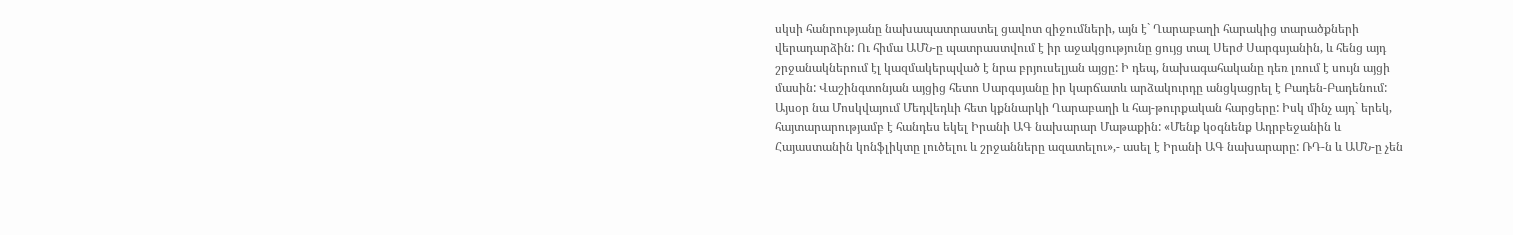սկսի հանրությանը նախապատրաստել ցավոտ զիջումների, այն է` Ղարաբաղի հարակից տարածքների վերադարձին: Ու հիմա ԱՄՆ-ը պատրաստվում է իր աջակցությունը ցույց տալ Սերժ Սարգսյանին, և հենց այդ շրջանակներում էլ կազմակերպված է նրա բրյուսելյան այցը: Ի դեպ, նախագահականը դեռ լռում է սույն այցի մասին: Վաշինգտոնյան այցից հետո Սարգսյանը իր կարճատև արձակուրդը անցկացրել է Բադեն-Բադենում: Այսօր նա Մոսկվայում Մեդվեդևի հետ կքննարկի Ղարաբաղի և հայ-թուրքական հարցերը: Իսկ մինչ այդ` երեկ, հայտարարությամբ է հանդես եկել Իրանի ԱԳ նախարար Մաթաքին: «Մենք կօգնենք Ադրբեջանին և Հայաստանին կոնֆլիկտը լուծելու և շրջանները ազատելու»,- ասել է Իրանի ԱԳ նախարարը: ՌԴ-ն և ԱՄՆ-ը չեն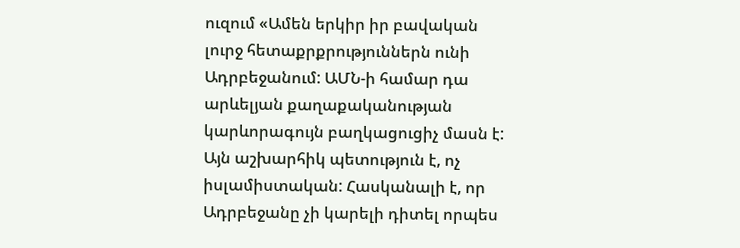ուզում «Ամեն երկիր իր բավական լուրջ հետաքրքրություններն ունի Ադրբեջանում: ԱՄՆ-ի համար դա արևելյան քաղաքականության կարևորագույն բաղկացուցիչ մասն է: Այն աշխարհիկ պետություն է, ոչ իսլամիստական: Հասկանալի է, որ Ադրբեջանը չի կարելի դիտել որպես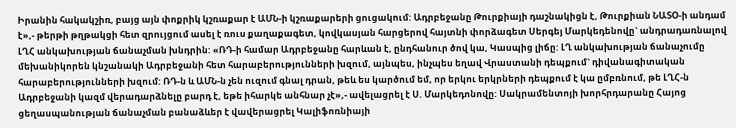Իրանին հակակշիռ, բայց այն փոքրիկ կշռաքար է ԱՄՆ-ի կշռաքարերի ցուցակում: Ադրբեջանը Թուրքիայի դաշնակիցն է, Թուրքիան ՆԱՏՕ-ի անդամ է»,- թերթի թղթակցի հետ զրույցում ասել է ռուս քաղաքագետ, կովկասյան հարցերով հայտնի փորձագետ Սերգեյ Մարկեդենովը` անդրադառնալով ԼՂՀ անկախության ճանաչման խնդրին: «ՌԴ-ի համար Ադրբեջանը հարևան է, ընդհանուր ծով կա, Կասպից լիճը: ԼՂ անկախության ճանաչումը մեխանիկորեն կնշանակի Ադրբեջանի հետ հարաբերությունների խզում, այնպես, ինչպես եղավ Վրաստանի դեպքում` դիվանագիտական հարաբերությունների խզում: ՌԴ-ն և ԱՄՆ-ն չեն ուզում գնալ դրան, թեև ես կարծում եմ, որ երկու երկրների դեպքում է կա ըմբռնում, թե ԼՂՀ-ն Ադրբեջանի կազմ վերադարձնելը բարդ է, եթե իհարկե անհնար չէ»,- ավելացրել է Ս. Մարկեդոնովը: Սակրամենտոյի խորհրդարանը Հայոց ցեղասպանության ճանաչման բանաձևեր է վավերացրել Կալիֆոռնիայի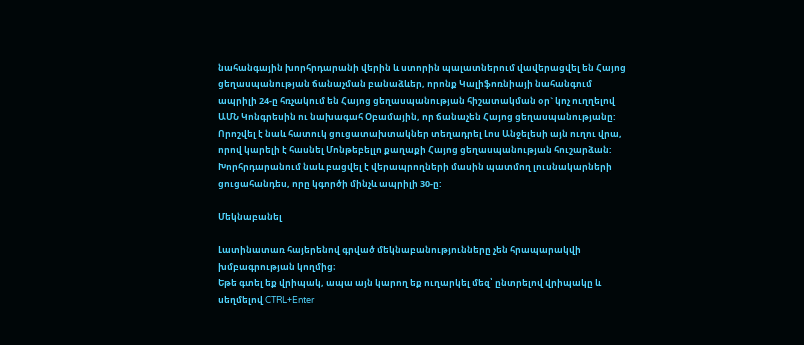նահանգային խորհրդարանի վերին և ստորին պալատներում վավերացվել են Հայոց ցեղասպանության ճանաչման բանաձևեր, որոնք Կալիֆոռնիայի նահանգում ապրիլի 24-ը հռչակում են Հայոց ցեղասպանության հիշատակման օր` կոչ ուղղելով ԱՄՆ Կոնգրեսին ու նախագահ Օբամային, որ ճանաչեն Հայոց ցեղասպանությանը: Որոշվել է նաև հատուկ ցուցատախտակներ տեղադրել Լոս Անջելեսի այն ուղու վրա, որով կարելի է հասնել Մոնթեբելլո քաղաքի Հայոց ցեղասպանության հուշարձան: Խորհրդարանում նաև բացվել է վերապրողների մասին պատմող լուսնակարների ցուցահանդես, որը կգործի մինչև ապրիլի 30-ը:

Մեկնաբանել

Լատինատառ հայերենով գրված մեկնաբանությունները չեն հրապարակվի խմբագրության կողմից։
Եթե գտել եք վրիպակ, ապա այն կարող եք ուղարկել մեզ՝ ընտրելով վրիպակը և սեղմելով CTRL+Enter